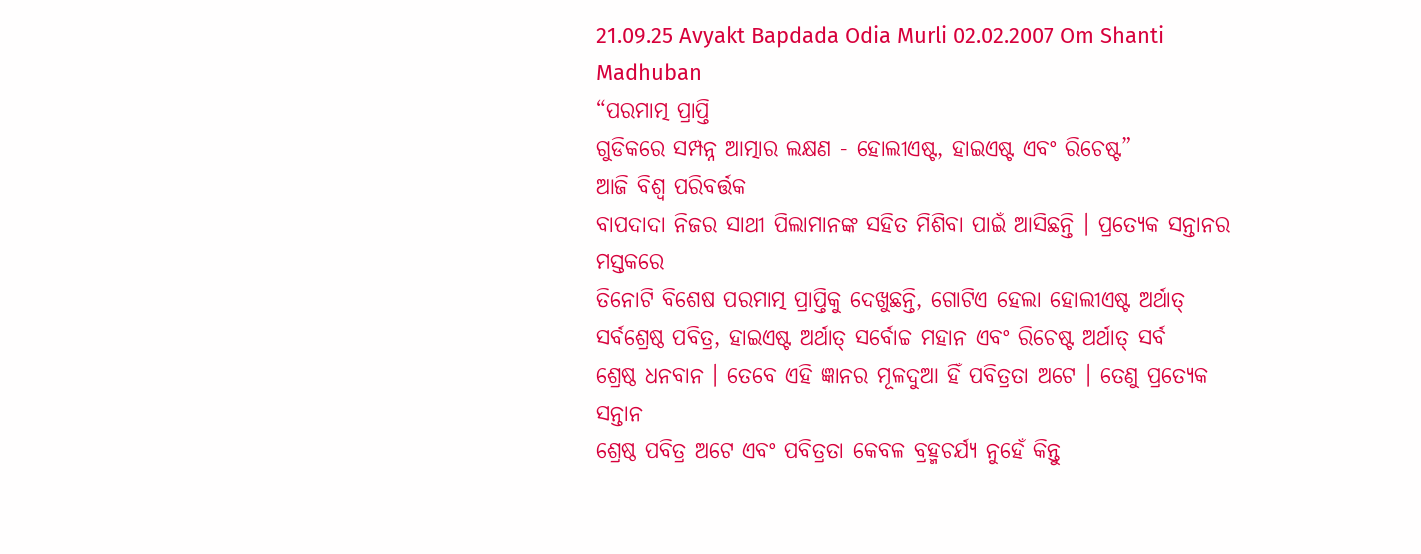21.09.25 Avyakt Bapdada Odia Murli 02.02.2007 Om Shanti Madhuban
“ପରମାତ୍ମ ପ୍ରାପ୍ତି
ଗୁଡିକରେ ସମ୍ପନ୍ନ ଆତ୍ମାର ଲକ୍ଷଣ - ହୋଲୀଏଷ୍ଟ, ହାଇଏଷ୍ଟ ଏବଂ ରିଚେଷ୍ଟ”
ଆଜି ବିଶ୍ୱ ପରିବର୍ତ୍ତକ
ବାପଦାଦା ନିଜର ସାଥୀ ପିଲାମାନଙ୍କ ସହିତ ମିଶିବା ପାଇଁ ଆସିଛନ୍ତି । ପ୍ରତ୍ୟେକ ସନ୍ତାନର ମସ୍ତକରେ
ତିନୋଟି ବିଶେଷ ପରମାତ୍ମ ପ୍ରାପ୍ତିକୁ ଦେଖୁଛନ୍ତି, ଗୋଟିଏ ହେଲା ହୋଲୀଏଷ୍ଟ ଅର୍ଥାତ୍
ସର୍ବଶ୍ରେଷ୍ଠ ପବିତ୍ର, ହାଇଏଷ୍ଟ ଅର୍ଥାତ୍ ସର୍ବୋଚ୍ଚ ମହାନ ଏବଂ ରିଚେଷ୍ଟ ଅର୍ଥାତ୍ ସର୍ବ
ଶ୍ରେଷ୍ଠ ଧନବାନ । ତେବେ ଏହି ଜ୍ଞାନର ମୂଳଦୁଆ ହିଁ ପବିତ୍ରତା ଅଟେ । ତେଣୁ ପ୍ରତ୍ୟେକ ସନ୍ତାନ
ଶ୍ରେଷ୍ଠ ପବିତ୍ର ଅଟେ ଏବଂ ପବିତ୍ରତା କେବଳ ବ୍ରହ୍ମଚର୍ଯ୍ୟ ନୁହେଁ କିନ୍ତୁ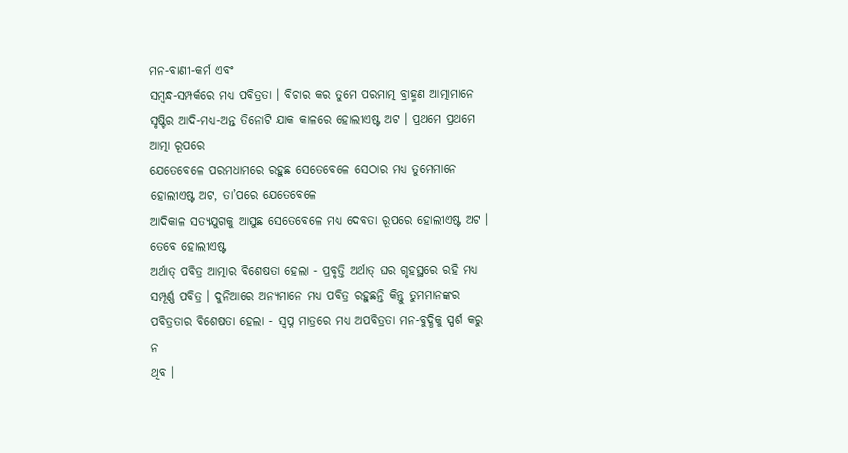ମନ-ବାଣୀ-କର୍ମ ଏବଂ
ସମ୍ବନ୍ଧ-ସମ୍ପର୍କରେ ମଧ୍ୟ ପବିତ୍ରତା । ବିଚାର କର ତୁମେ ପରମାତ୍ମ ବ୍ରାହ୍ମଣ ଆତ୍ମାମାନେ
ସୃଷ୍ଟିର ଆଦି-ମଧ୍ୟ-ଅନ୍ତ ତିନୋଟି ଯାକ କାଳରେ ହୋଲୀଏଷ୍ଟ ଅଟ । ପ୍ରଥମେ ପ୍ରଥମେ ଆତ୍ମା ରୂପରେ
ଯେତେବେଳେ ପରମଧାମରେ ରହୁଛ ସେତେବେଳେ ସେଠାର ମଧ୍ୟ ତୁମେମାନେ ହୋଲୀଏଷ୍ଟ ଅଟ, ତା’ପରେ ଯେତେବେଳେ
ଆଦିକାଳ ସତ୍ୟଯୁଗକୁ ଆସୁଛ ସେତେବେଳେ ମଧ୍ୟ ଦେବତା ରୂପରେ ହୋଲୀଏଷ୍ଟ ଅଟ । ତେବେ ହୋଲୀଏଷ୍ଟ
ଅର୍ଥାତ୍ ପବିତ୍ର ଆତ୍ମାର ବିଶେଷତା ହେଲା - ପ୍ରବୃତ୍ତି ଅର୍ଥାତ୍ ଘର ଗୃହସ୍ଥରେ ରହି ମଧ୍ୟ
ସମ୍ପୂର୍ଣ୍ଣ ପବିତ୍ର । ଦୁନିଆରେ ଅନ୍ୟମାନେ ମଧ୍ୟ ପବିତ୍ର ରହୁଛନ୍ତି କିନ୍ତୁ ତୁମମାନଙ୍କର
ପବିତ୍ରତାର ବିଶେଷତା ହେଲା - ସ୍ୱପ୍ନ ମାତ୍ରରେ ମଧ୍ୟ ଅପବିତ୍ରତା ମନ-ବୁଦ୍ଧିକୁ ସ୍ପର୍ଶ କରୁ ନ
ଥିବ ।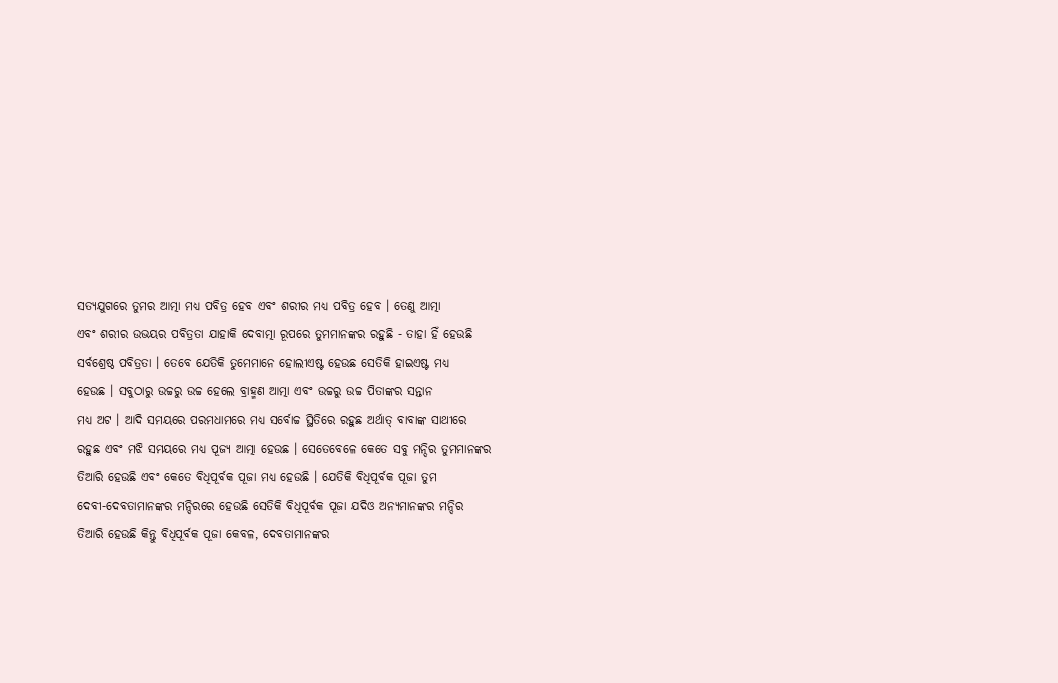ସତ୍ୟଯୁଗରେ ତୁମର ଆତ୍ମା ମଧ୍ୟ ପବିତ୍ର ହେବ ଏବଂ ଶରୀର ମଧ୍ୟ ପବିତ୍ର ହେବ । ତେଣୁ ଆତ୍ମା
ଏବଂ ଶରୀର ଉଭୟର ପବିତ୍ରତା ଯାହାକି ଦେବାତ୍ମା ରୂପରେ ତୁମମାନଙ୍କର ରହୁଛି - ତାହା ହିଁ ହେଉଛି
ସର୍ବଶ୍ରେଷ୍ଠ ପବିତ୍ରତା । ତେବେ ଯେତିକି ତୁମେମାନେ ହୋଲୀଏଷ୍ଟ ହେଉଛ ସେତିକି ହାଇଏଷ୍ଟ ମଧ୍ୟ
ହେଉଛ । ସବୁଠାରୁ ଉଚ୍ଚରୁ ଉଚ୍ଚ ହେଲେ ବ୍ରାହ୍ମଣ ଆତ୍ମା ଏବଂ ଉଚ୍ଚରୁ ଉଚ୍ଚ ପିତାଙ୍କର ସନ୍ତାନ
ମଧ୍ୟ ଅଟ । ଆଦି ସମୟରେ ପରମଧାମରେ ମଧ୍ୟ ସର୍ବୋଚ୍ଚ ସ୍ଥିତିରେ ରହୁଛ ଅର୍ଥାତ୍ ବାବାଙ୍କ ସାଥୀରେ
ରହୁଛ ଏବଂ ମଝି ସମୟରେ ମଧ୍ୟ ପୂଜ୍ୟ ଆତ୍ମା ହେଉଛ । ସେତେବେଳେ କେତେ ସବୁ ମନ୍ଦିର ତୁମମାନଙ୍କର
ତିଆରି ହେଉଛି ଏବଂ କେତେ ବିଧିପୂର୍ବକ ପୂଜା ମଧ୍ୟ ହେଉଛି । ଯେତିକି ବିଧିପୂର୍ବକ ପୂଜା ତୁମ
ଦେବୀ-ଦେବତାମାନଙ୍କର ମନ୍ଦିରରେ ହେଉଛି ସେତିକି ବିଧିପୂର୍ବକ ପୂଜା ଯଦିଓ ଅନ୍ୟମାନଙ୍କର ମନ୍ଦିର
ତିଆରି ହେଉଛି କିନ୍ତୁ ବିଧିପୂର୍ବକ ପୂଜା କେବଳ, ଦେବତାମାନଙ୍କର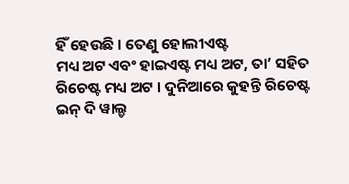ହିଁ ହେଉଛି । ତେଣୁ ହୋଲୀଏଷ୍ଟ
ମଧ୍ୟ ଅଟ ଏବଂ ହାଇଏଷ୍ଟ ମଧ୍ୟ ଅଟ, ତା’ ସହିତ ରିଚେଷ୍ଟ ମଧ୍ୟ ଅଟ । ଦୁନିଆରେ କୁହନ୍ତି ରିଚେଷ୍ଟ
ଇନ୍ ଦି ୱାଲ୍ଡ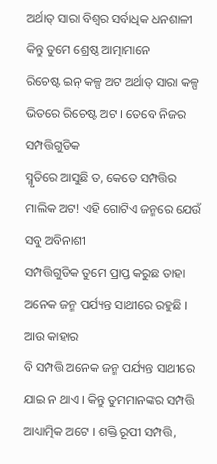ଅର୍ଥାତ୍ ସାରା ବିଶ୍ୱର ସର୍ବାଧିକ ଧନଶାଳୀ କିନ୍ତୁ ତୁମେ ଶ୍ରେଷ୍ଠ ଆତ୍ମାମାନେ
ରିଚେଷ୍ଟ ଇନ୍ କଳ୍ପ ଅଟ ଅର୍ଥାତ୍ ସାରା କଳ୍ପ ଭିତରେ ରିଚେଷ୍ଟ ଅଟ । ତେବେ ନିଜର ସମ୍ପତ୍ତିଗୁଡିକ
ସ୍ମୃତିରେ ଆସୁଛି ତ, କେତେ ସମ୍ପତ୍ତିର ମାଲିକ ଅଟ! ଏହି ଗୋଟିଏ ଜନ୍ମରେ ଯେଉଁ ସବୁ ଅବିନାଶୀ
ସମ୍ପତ୍ତିଗୁଡିକ ତୁମେ ପ୍ରାପ୍ତ କରୁଛ ତାହା ଅନେକ ଜନ୍ମ ପର୍ଯ୍ୟନ୍ତ ସାଥୀରେ ରହୁଛି । ଆଉ କାହାର
ବି ସମ୍ପତ୍ତି ଅନେକ ଜନ୍ମ ପର୍ଯ୍ୟନ୍ତ ସାଥୀରେ ଯାଇ ନ ଥାଏ । କିନ୍ତୁ ତୁମମାନଙ୍କର ସମ୍ପତ୍ତି
ଆଧ୍ୟାତ୍ମିକ ଅଟେ । ଶକ୍ତି ରୂପୀ ସମ୍ପତ୍ତି,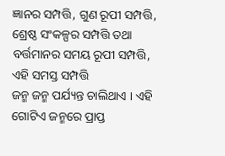ଜ୍ଞାନର ସମ୍ପତ୍ତି, ଗୁଣ ରୂପୀ ସମ୍ପତ୍ତି,
ଶ୍ରେଷ୍ଠ ସଂକଳ୍ପର ସମ୍ପତ୍ତି ତଥା ବର୍ତ୍ତମାନର ସମୟ ରୂପୀ ସମ୍ପତ୍ତି, ଏହି ସମସ୍ତ ସମ୍ପତ୍ତି
ଜନ୍ମ ଜନ୍ମ ପର୍ଯ୍ୟନ୍ତ ଚାଲିଥାଏ । ଏହି ଗୋଟିଏ ଜନ୍ମରେ ପ୍ରାପ୍ତ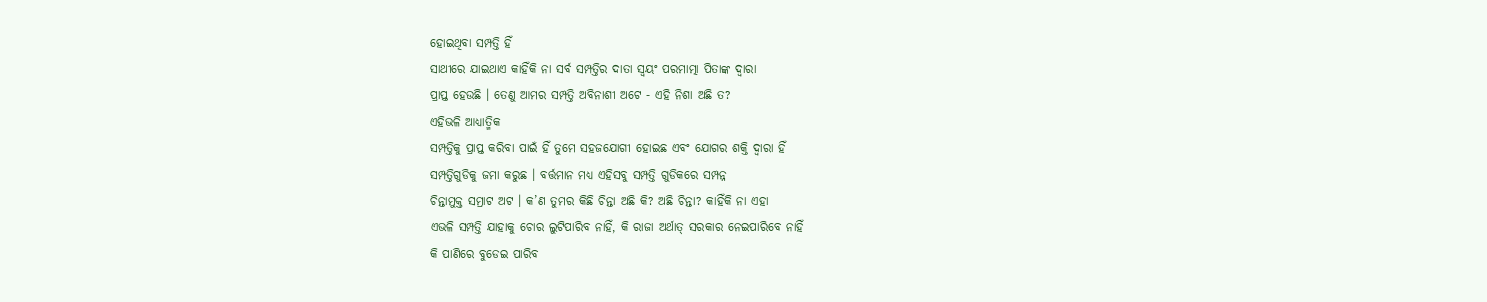ହୋଇଥିବା ସମ୍ପତ୍ତି ହିଁ
ସାଥୀରେ ଯାଇଥାଏ କାହିଁକି ନା ସର୍ବ ସମ୍ପତ୍ତିର ଦାତା ସ୍ୱୟଂ ପରମାତ୍ମା ପିତାଙ୍କ ଦ୍ୱାରା
ପ୍ରାପ୍ତ ହେଉଛି । ତେଣୁ ଆମର ସମ୍ପତ୍ତି ଅବିନାଶୀ ଅଟେ - ଏହି ନିଶା ଅଛି ତ?
ଏହିଭଳି ଆଧ୍ୟାତ୍ମିକ
ସମ୍ପତ୍ତିକୁ ପ୍ରାପ୍ତ କରିବା ପାଇଁ ହିଁ ତୁମେ ସହଜଯୋଗୀ ହୋଇଛ ଏବଂ ଯୋଗର ଶକ୍ତି ଦ୍ୱାରା ହିଁ
ସମ୍ପତ୍ତିଗୁଡିକୁ ଜମା କରୁଛ । ବର୍ତ୍ତମାନ ମଧ୍ୟ ଏହିସବୁ ସମ୍ପତ୍ତି ଗୁଡିକରେ ସମ୍ପନ୍ନ
ଚିନ୍ତାମୁକ୍ତ ସମ୍ରାଟ ଅଟ । କ’ଣ ତୁମର କିଛି ଚିନ୍ତା ଅଛି କି? ଅଛି ଚିନ୍ତା? କାହିଁକି ନା ଏହା
ଏଭଳି ସମ୍ପତ୍ତି ଯାହାକୁ ଚୋର ଲୁଟିପାରିବ ନାହିଁ, କି ରାଜା ଅର୍ଥାତ୍ ସରକାର ନେଇପାରିବେ ନାହିଁ
କି ପାଣିରେ ବୁଡେଇ ପାରିବ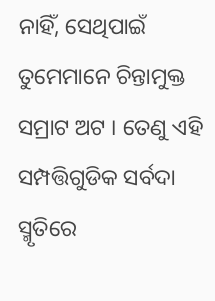ନାହିଁ, ସେଥିପାଇଁ ତୁମେମାନେ ଚିନ୍ତାମୁକ୍ତ ସମ୍ରାଟ ଅଟ । ତେଣୁ ଏହି
ସମ୍ପତ୍ତିଗୁଡିକ ସର୍ବଦା ସ୍ମୃତିରେ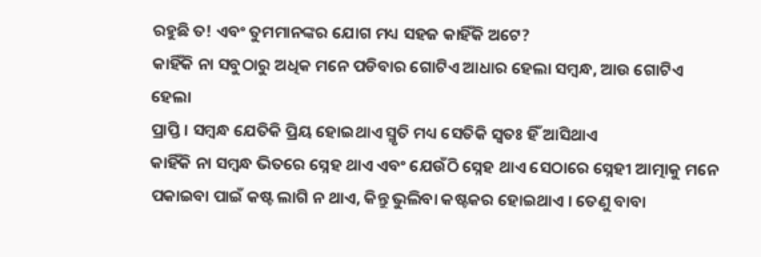ରହୁଛି ତ! ଏବଂ ତୁମମାନଙ୍କର ଯୋଗ ମଧ୍ୟ ସହଜ କାହିଁକି ଅଟେ?
କାହିଁକି ନା ସବୁଠାରୁ ଅଧିକ ମନେ ପଡିବାର ଗୋଟିଏ ଆଧାର ହେଲା ସମ୍ବନ୍ଧ, ଆଉ ଗୋଟିଏ ହେଲା
ପ୍ରାପ୍ତି । ସମ୍ବନ୍ଧ ଯେତିକି ପ୍ରିୟ ହୋଇଥାଏ ସ୍ମୃତି ମଧ୍ୟ ସେତିକି ସ୍ୱତଃ ହିଁ ଆସିଥାଏ
କାହିଁକି ନା ସମ୍ବନ୍ଧ ଭିତରେ ସ୍ନେହ ଥାଏ ଏବଂ ଯେଉଁଠି ସ୍ନେହ ଥାଏ ସେଠାରେ ସ୍ନେହୀ ଆତ୍ମାକୁ ମନେ
ପକାଇବା ପାଇଁ କଷ୍ଟ ଲାଗି ନ ଥାଏ, କିନ୍ତୁ ଭୁଲିବା କଷ୍ଟକର ହୋଇଥାଏ । ତେଣୁ ବାବା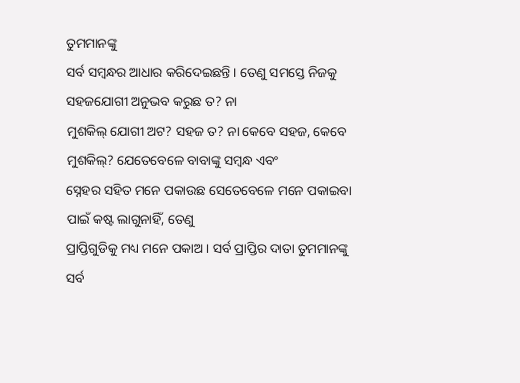ତୁମମାନଙ୍କୁ
ସର୍ବ ସମ୍ବନ୍ଧର ଆଧାର କରିଦେଇଛନ୍ତି । ତେଣୁ ସମସ୍ତେ ନିଜକୁ ସହଜଯୋଗୀ ଅନୁଭବ କରୁଛ ତ? ନା
ମୁଶକିଲ୍ ଯୋଗୀ ଅଟ? ସହଜ ତ? ନା କେବେ ସହଜ, କେବେ ମୁଶକିଲ୍? ଯେତେବେଳେ ବାବାଙ୍କୁ ସମ୍ବନ୍ଧ ଏବଂ
ସ୍ନେହର ସହିତ ମନେ ପକାଉଛ ସେତେବେଳେ ମନେ ପକାଇବା ପାଇଁ କଷ୍ଟ ଲାଗୁନାହିଁ, ତେଣୁ
ପ୍ରାପ୍ତିଗୁଡିକୁ ମଧ୍ୟ ମନେ ପକାଅ । ସର୍ବ ପ୍ରାପ୍ତିର ଦାତା ତୁମମାନଙ୍କୁ ସର୍ବ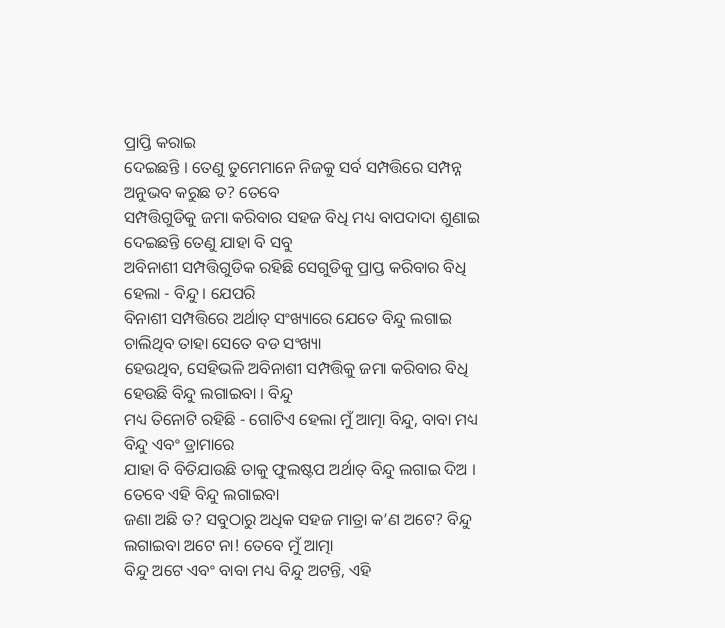ପ୍ରାପ୍ତି କରାଇ
ଦେଇଛନ୍ତି । ତେଣୁ ତୁମେମାନେ ନିଜକୁ ସର୍ବ ସମ୍ପତ୍ତିରେ ସମ୍ପନ୍ନ ଅନୁଭବ କରୁଛ ତ? ତେବେ
ସମ୍ପତ୍ତିଗୁଡିକୁ ଜମା କରିବାର ସହଜ ବିଧି ମଧ୍ୟ ବାପଦାଦା ଶୁଣାଇ ଦେଇଛନ୍ତି ତେଣୁ ଯାହା ବି ସବୁ
ଅବିନାଶୀ ସମ୍ପତ୍ତିଗୁଡିକ ରହିଛି ସେଗୁଡିକୁ ପ୍ରାପ୍ତ କରିବାର ବିଧି ହେଲା - ବିନ୍ଦୁ । ଯେପରି
ବିନାଶୀ ସମ୍ପତ୍ତିରେ ଅର୍ଥାତ୍ ସଂଖ୍ୟାରେ ଯେତେ ବିନ୍ଦୁ ଲଗାଇ ଚାଲିଥିବ ତାହା ସେତେ ବଡ ସଂଖ୍ୟା
ହେଉଥିବ, ସେହିଭଳି ଅବିନାଶୀ ସମ୍ପତ୍ତିକୁ ଜମା କରିବାର ବିଧି ହେଉଛି ବିନ୍ଦୁ ଲଗାଇବା । ବିନ୍ଦୁ
ମଧ୍ୟ ତିନୋଟି ରହିଛି - ଗୋଟିଏ ହେଲା ମୁଁ ଆତ୍ମା ବିନ୍ଦୁ, ବାବା ମଧ୍ୟ ବିନ୍ଦୁ ଏବଂ ଡ୍ରାମାରେ
ଯାହା ବି ବିତିଯାଉଛି ତାକୁ ଫୁଲଷ୍ଟପ ଅର୍ଥାତ୍ ବିନ୍ଦୁ ଲଗାଇ ଦିଅ । ତେବେ ଏହି ବିନ୍ଦୁ ଲଗାଇବା
ଜଣା ଅଛି ତ? ସବୁଠାରୁ ଅଧିକ ସହଜ ମାତ୍ରା କ’ଣ ଅଟେ? ବିନ୍ଦୁ ଲଗାଇବା ଅଟେ ନା! ତେବେ ମୁଁ ଆତ୍ମା
ବିନ୍ଦୁ ଅଟେ ଏବଂ ବାବା ମଧ୍ୟ ବିନ୍ଦୁ ଅଟନ୍ତି, ଏହି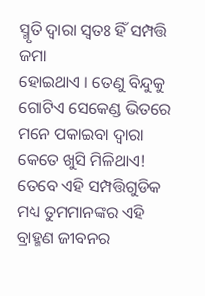ସ୍ମୃତି ଦ୍ୱାରା ସ୍ୱତଃ ହିଁ ସମ୍ପତ୍ତି ଜମା
ହୋଇଥାଏ । ତେଣୁ ବିନ୍ଦୁକୁ ଗୋଟିଏ ସେକେଣ୍ଡ ଭିତରେ ମନେ ପକାଇବା ଦ୍ୱାରା କେତେ ଖୁସି ମିଳିଥାଏ!
ତେବେ ଏହି ସମ୍ପତ୍ତିଗୁଡିକ ମଧ୍ୟ ତୁମମାନଙ୍କର ଏହି ବ୍ରାହ୍ମଣ ଜୀବନର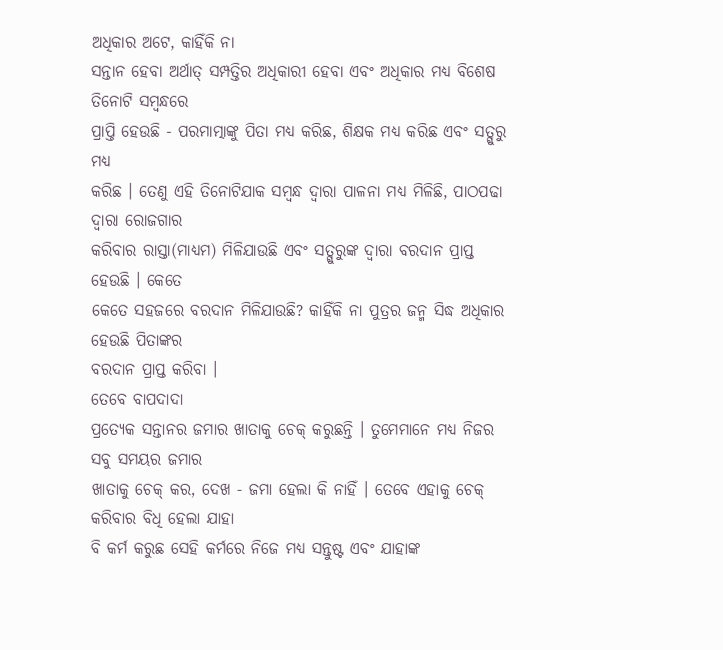ଅଧିକାର ଅଟେ, କାହିଁକି ନା
ସନ୍ତାନ ହେବା ଅର୍ଥାତ୍ ସମ୍ପତ୍ତିର ଅଧିକାରୀ ହେବା ଏବଂ ଅଧିକାର ମଧ୍ୟ ବିଶେଷ ତିନୋଟି ସମ୍ବନ୍ଧରେ
ପ୍ରାପ୍ତି ହେଉଛି - ପରମାତ୍ମାଙ୍କୁ ପିତା ମଧ୍ୟ କରିଛ, ଶିକ୍ଷକ ମଧ୍ୟ କରିଛ ଏବଂ ସତ୍ଗୁରୁ ମଧ୍ୟ
କରିଛ । ତେଣୁ ଏହି ତିନୋଟିଯାକ ସମ୍ବନ୍ଧ ଦ୍ୱାରା ପାଳନା ମଧ୍ୟ ମିଳିଛି, ପାଠପଢା ଦ୍ୱାରା ରୋଜଗାର
କରିବାର ରାସ୍ତା(ମାଧ୍ୟମ) ମିଳିଯାଉଛି ଏବଂ ସତ୍ଗୁରୁଙ୍କ ଦ୍ୱାରା ବରଦାନ ପ୍ରାପ୍ତ ହେଉଛି । କେତେ
କେତେ ସହଜରେ ବରଦାନ ମିଳିଯାଉଛି? କାହିଁକି ନା ପୁତ୍ରର ଜନ୍ମ ସିଦ୍ଧ ଅଧିକାର ହେଉଛି ପିତାଙ୍କର
ବରଦାନ ପ୍ରାପ୍ତ କରିବା ।
ତେବେ ବାପଦାଦା
ପ୍ରତ୍ୟେକ ସନ୍ତାନର ଜମାର ଖାତାକୁ ଚେକ୍ କରୁଛନ୍ତି । ତୁମେମାନେ ମଧ୍ୟ ନିଜର ସବୁ ସମୟର ଜମାର
ଖାତାକୁ ଚେକ୍ କର, ଦେଖ - ଜମା ହେଲା କି ନାହିଁ । ତେବେ ଏହାକୁ ଚେକ୍ କରିବାର ବିଧି ହେଲା ଯାହା
ବି କର୍ମ କରୁଛ ସେହି କର୍ମରେ ନିଜେ ମଧ୍ୟ ସନ୍ତୁଷ୍ଟ ଏବଂ ଯାହାଙ୍କ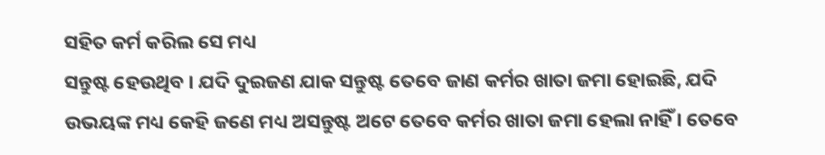ସହିତ କର୍ମ କରିଲ ସେ ମଧ୍ୟ
ସନ୍ତୁଷ୍ଟ ହେଉଥିବ । ଯଦି ଦୁଇଜଣ ଯାକ ସନ୍ତୁଷ୍ଟ ତେବେ ଜାଣ କର୍ମର ଖାତା ଜମା ହୋଇଛି, ଯଦି
ଉଭୟଙ୍କ ମଧ୍ୟ କେହି ଜଣେ ମଧ୍ୟ ଅସନ୍ତୁଷ୍ଟ ଅଟେ ତେବେ କର୍ମର ଖାତା ଜମା ହେଲା ନାହିଁ । ତେବେ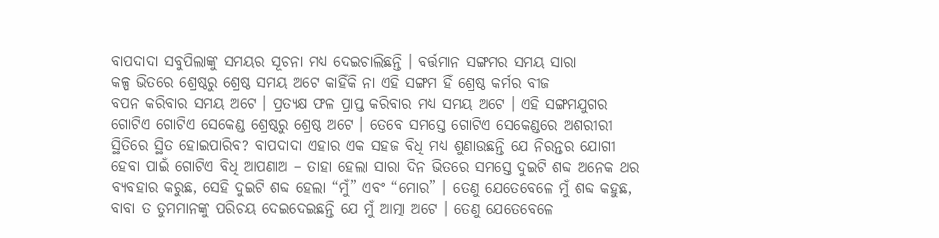ବାପଦାଦା ସବୁପିଲାଙ୍କୁ ସମୟର ସୂଚନା ମଧ୍ୟ ଦେଇଚାଲିଛନ୍ତି । ବର୍ତ୍ତମାନ ସଙ୍ଗମର ସମୟ ସାରା
କଳ୍ପ ଭିତରେ ଶ୍ରେଷ୍ଠରୁ ଶ୍ରେଷ୍ଠ ସମୟ ଅଟେ କାହିଁକି ନା ଏହି ସଙ୍ଗମ ହିଁ ଶ୍ରେଷ୍ଠ କର୍ମର ବୀଜ
ବପନ କରିବାର ସମୟ ଅଟେ । ପ୍ରତ୍ୟକ୍ଷ ଫଳ ପ୍ରାପ୍ତ କରିବାର ମଧ୍ୟ ସମୟ ଅଟେ । ଏହି ସଙ୍ଗମଯୁଗର
ଗୋଟିଏ ଗୋଟିଏ ସେକେଣ୍ଡ ଶ୍ରେଷ୍ଠରୁ ଶ୍ରେଷ୍ଠ ଅଟେ । ତେବେ ସମସ୍ତେ ଗୋଟିଏ ସେକେଣ୍ଡରେ ଅଶରୀରୀ
ସ୍ଥିତିରେ ସ୍ଥିତ ହୋଇପାରିବ? ବାପଦାଦା ଏହାର ଏକ ସହଜ ବିଧି ମଧ୍ୟ ଶୁଣାଉଛନ୍ତି ଯେ ନିରନ୍ତର ଯୋଗୀ
ହେବା ପାଇଁ ଗୋଟିଏ ବିଧି ଆପଣାଅ – ତାହା ହେଲା ସାରା ଦିନ ଭିତରେ ସମସ୍ତେ ଦୁଇଟି ଶବ୍ଦ ଅନେକ ଥର
ବ୍ୟବହାର କରୁଛ, ସେହି ଦୁଇଟି ଶବ୍ଦ ହେଲା “ମୁଁ” ଏବଂ “ମୋର” । ତେଣୁ ଯେତେବେଳେ ମୁଁ ଶବ୍ଦ କହୁଛ,
ବାବା ତ ତୁମମାନଙ୍କୁ ପରିଚୟ ଦେଇଦେଇଛନ୍ତି ଯେ ମୁଁ ଆତ୍ମା ଅଟେ । ତେଣୁ ଯେତେବେଳେ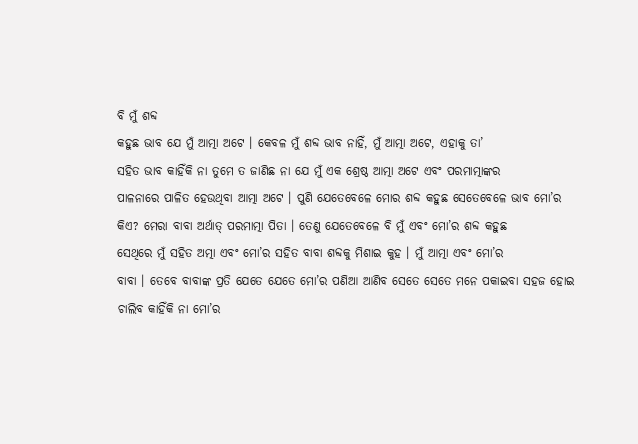ବି ମୁଁ ଶବ୍ଦ
କହୁଛ ଭାବ ଯେ ମୁଁ ଆତ୍ମା ଅଟେ । କେବଳ ମୁଁ ଶବ୍ଦ ଭାବ ନାହିଁ, ମୁଁ ଆତ୍ମା ଅଟେ, ଏହାକୁ ତା’
ସହିତ ଭାବ କାହିଁକି ନା ତୁମେ ତ ଜାଣିଛ ନା ଯେ ମୁଁ ଏକ ଶ୍ରେଷ୍ଠ ଆତ୍ମା ଅଟେ ଏବଂ ପରମାତ୍ମାଙ୍କର
ପାଳନାରେ ପାଳିତ ହେଉଥିବା ଆତ୍ମା ଅଟେ । ପୁଣି ଯେତେବେଳେ ମୋର ଶବ୍ଦ କହୁଛ ସେତେବେଳେ ଭାବ ମୋ’ର
କିଏ? ମେରା ବାବା ଅର୍ଥାତ୍ ପରମାତ୍ମା ପିତା । ତେଣୁ ଯେତେବେଳେ ବି ମୁଁ ଏବଂ ମୋ’ର ଶବ୍ଦ କହୁଛ
ସେଥିରେ ମୁଁ ସହିତ ଅତ୍ମା ଏବଂ ମୋ’ର ସହିତ ବାବା ଶବ୍ଦକୁ ମିଶାଇ କୁହ । ମୁଁ ଆତ୍ମା ଏବଂ ମୋ’ର
ବାବା । ତେବେ ବାବାଙ୍କ ପ୍ରତି ଯେତେ ଯେତେ ମୋ’ର ପଣିଆ ଆଣିବ ସେତେ ସେତେ ମନେ ପକାଇବା ସହଜ ହୋଇ
ଚାଲିବ କାହିଁକି ନା ମୋ’ର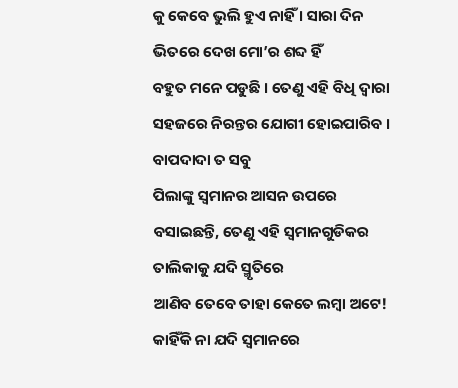କୁ କେବେ ଭୁଲି ହୁଏ ନାହିଁ । ସାରା ଦିନ ଭିତରେ ଦେଖ ମୋ’ର ଶବ୍ଦ ହିଁ
ବହୁତ ମନେ ପଡୁଛି । ତେଣୁ ଏହି ବିଧି ଦ୍ୱାରା ସହଜରେ ନିରନ୍ତର ଯୋଗୀ ହୋଇପାରିବ । ବାପଦାଦା ତ ସବୁ
ପିଲାଙ୍କୁ ସ୍ୱମାନର ଆସନ ଉପରେ ବସାଇଛନ୍ତି, ତେଣୁ ଏହି ସ୍ୱମାନଗୁଡିକର ତାଲିକାକୁ ଯଦି ସ୍ମୃତିରେ
ଆଣିବ ତେବେ ତାହା କେତେ ଲମ୍ବା ଅଟେ! କାହିଁକି ନା ଯଦି ସ୍ୱମାନରେ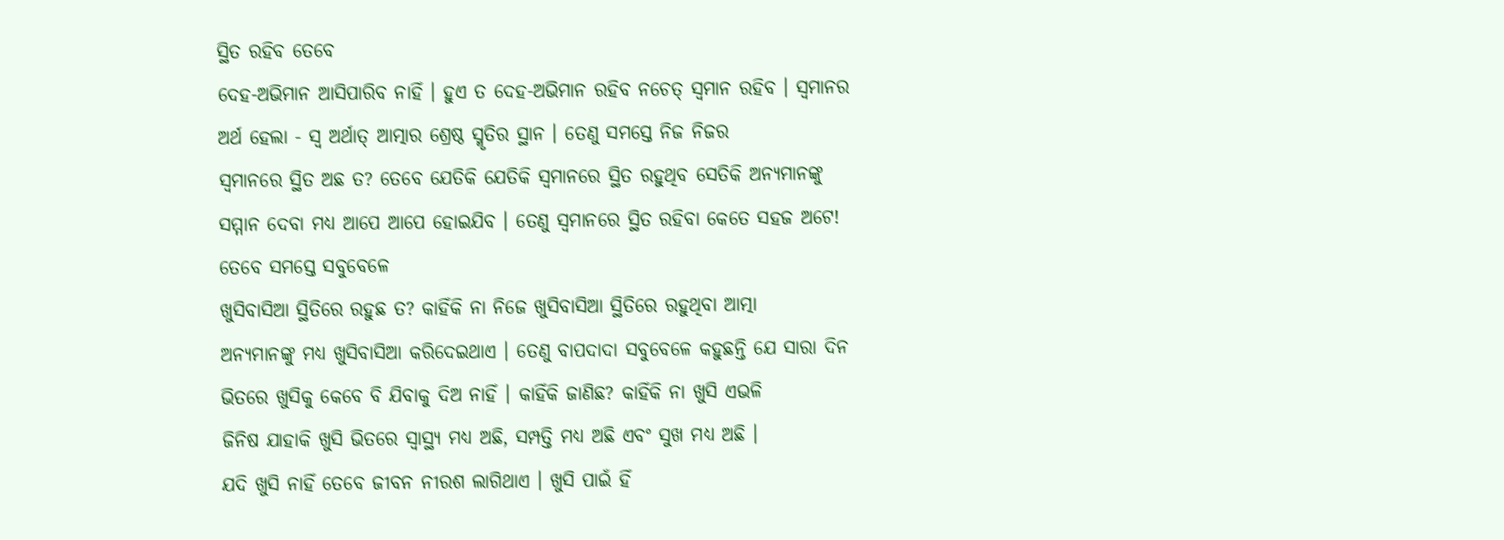ସ୍ଥିତ ରହିବ ତେବେ
ଦେହ-ଅଭିମାନ ଆସିପାରିବ ନାହିଁ । ହୁଏ ତ ଦେହ-ଅଭିମାନ ରହିବ ନଚେତ୍ ସ୍ୱମାନ ରହିବ । ସ୍ୱମାନର
ଅର୍ଥ ହେଲା - ସ୍ୱ ଅର୍ଥାତ୍ ଆତ୍ମାର ଶ୍ରେଷ୍ଠ ସ୍ମୃତିର ସ୍ଥାନ । ତେଣୁ ସମସ୍ତେ ନିଜ ନିଜର
ସ୍ୱମାନରେ ସ୍ଥିତ ଅଛ ତ? ତେବେ ଯେତିକି ଯେତିକି ସ୍ୱମାନରେ ସ୍ଥିତ ରହୁଥିବ ସେତିକି ଅନ୍ୟମାନଙ୍କୁ
ସମ୍ମାନ ଦେବା ମଧ୍ୟ ଆପେ ଆପେ ହୋଇଯିବ । ତେଣୁ ସ୍ୱମାନରେ ସ୍ଥିତ ରହିବା କେତେ ସହଜ ଅଟେ!
ତେବେ ସମସ୍ତେ ସବୁବେଳେ
ଖୁସିବାସିଆ ସ୍ଥିତିରେ ରହୁଛ ତ? କାହିଁକି ନା ନିଜେ ଖୁସିବାସିଆ ସ୍ଥିତିରେ ରହୁଥିବା ଆତ୍ମା
ଅନ୍ୟମାନଙ୍କୁ ମଧ୍ୟ ଖୁସିବାସିଆ କରିଦେଇଥାଏ । ତେଣୁ ବାପଦାଦା ସବୁବେଳେ କହୁଛନ୍ତି ଯେ ସାରା ଦିନ
ଭିତରେ ଖୁସିକୁ କେବେ ବି ଯିବାକୁ ଦିଅ ନାହିଁ । କାହିଁକି ଜାଣିଛ? କାହିଁକି ନା ଖୁସି ଏଭଳି
ଜିନିଷ ଯାହାକି ଖୁସି ଭିତରେ ସ୍ୱାସ୍ଥ୍ୟ ମଧ୍ୟ ଅଛି, ସମ୍ପତ୍ତି ମଧ୍ୟ ଅଛି ଏବଂ ସୁଖ ମଧ୍ୟ ଅଛି ।
ଯଦି ଖୁସି ନାହିଁ ତେବେ ଜୀବନ ନୀରଶ ଲାଗିଥାଏ । ଖୁସି ପାଇଁ ହିଁ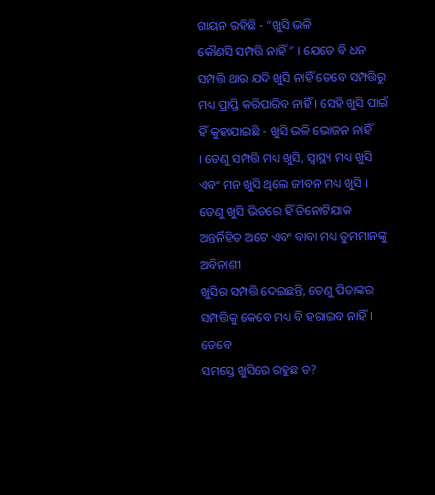ଗାୟନ ରହିଛି - “ଖୁସି ଭଳି
କୌଣସି ସମ୍ପତ୍ତି ନାହିଁ” । ଯେତେ ବି ଧନ ସମ୍ପତ୍ତି ଥାଉ ଯଦି ଖୁସି ନାହିଁ ତେବେ ସମ୍ପତ୍ତିରୁ
ମଧ୍ୟ ପ୍ରାପ୍ତି କରିପାରିବ ନାହିଁ । ସେହି ଖୁସି ପାଇଁ ହିଁ କୁହାଯାଇଛି - ଖୁସି ଭଳି ଭୋଜନ ନାହିଁ
। ତେଣୁ ସମ୍ପତ୍ତି ମଧ୍ୟ ଖୁସି, ସ୍ୱାସ୍ଥ୍ୟ ମଧ୍ୟ ଖୁସି ଏବଂ ମନ ଖୁସି ଥିଲେ ଜୀବନ ମଧ୍ୟ ଖୁସି ।
ତେଣୁ ଖୁସି ଭିତରେ ହିଁ ତିନୋଟିଯାକ ଅନ୍ତର୍ନିହିତ ଅଟେ ଏବଂ ବାବା ମଧ୍ୟ ତୁମମାନଙ୍କୁ ଅବିନାଶୀ
ଖୁସିର ସମ୍ପତ୍ତି ଦେଇଛନ୍ତି, ତେଣୁ ପିତାଙ୍କର ସମ୍ପତ୍ତିକୁ କେବେ ମଧ୍ୟ ବି ହରାଇବ ନାହିଁ । ତେବେ
ସମସ୍ତେ ଖୁସିରେ ରହୁଛ ତ?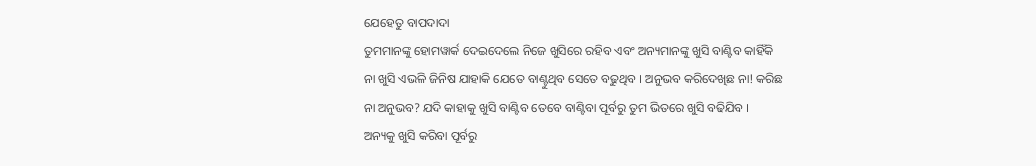ଯେହେତୁ ବାପଦାଦା
ତୁମମାନଙ୍କୁ ହୋମୱାର୍କ ଦେଇଦେଲେ ନିଜେ ଖୁସିରେ ରହିବ ଏବଂ ଅନ୍ୟମାନଙ୍କୁ ଖୁସି ବାଣ୍ଟିବ କାହିଁକି
ନା ଖୁସି ଏଭଳି ଜିନିଷ ଯାହାକି ଯେତେ ବାଣ୍ଟୁଥିବ ସେତେ ବଢୁଥିବ । ଅନୁଭବ କରିଦେଖିଛ ନା! କରିଛ
ନା ଅନୁଭବ? ଯଦି କାହାକୁ ଖୁସି ବାଣ୍ଟିବ ତେବେ ବାଣ୍ଟିବା ପୂର୍ବରୁ ତୁମ ଭିତରେ ଖୁସି ବଢିଯିବ ।
ଅନ୍ୟକୁ ଖୁସି କରିବା ପୂର୍ବରୁ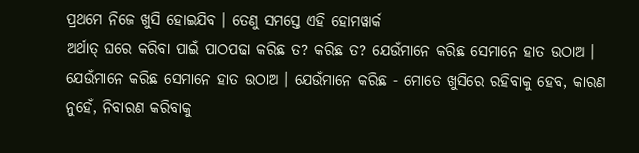ପ୍ରଥମେ ନିଜେ ଖୁସି ହୋଇଯିବ । ତେଣୁ ସମସ୍ତେ ଏହି ହୋମୱାର୍କ
ଅର୍ଥାତ୍ ଘରେ କରିବା ପାଇଁ ପାଠପଢା କରିଛ ତ? କରିଛ ତ? ଯେଉଁମାନେ କରିଛ ସେମାନେ ହାତ ଉଠାଅ ।
ଯେଉଁମାନେ କରିଛ ସେମାନେ ହାତ ଉଠାଅ । ଯେଉଁମାନେ କରିଛ - ମୋତେ ଖୁସିରେ ରହିବାକୁ ହେବ, କାରଣ
ନୁହେଁ, ନିବାରଣ କରିବାକୁ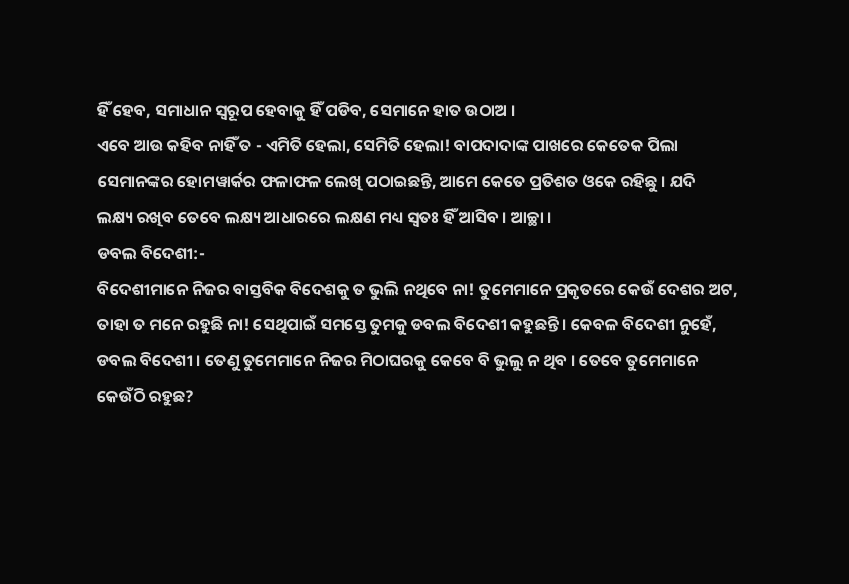ହିଁ ହେବ, ସମାଧାନ ସ୍ୱରୂପ ହେବାକୁ ହିଁ ପଡିବ, ସେମାନେ ହାତ ଉଠାଅ ।
ଏବେ ଆଉ କହିବ ନାହିଁ ତ - ଏମିତି ହେଲା, ସେମିତି ହେଲା! ବାପଦାଦାଙ୍କ ପାଖରେ କେତେକ ପିଲା
ସେମାନଙ୍କର ହୋମୱାର୍କର ଫଳାଫଳ ଲେଖି ପଠାଇଛନ୍ତି, ଆମେ କେତେ ପ୍ରତିଶତ ଓକେ ରହିଛୁ । ଯଦି
ଲକ୍ଷ୍ୟ ରଖିବ ତେବେ ଲକ୍ଷ୍ୟ ଆଧାରରେ ଲକ୍ଷଣ ମଧ୍ୟ ସ୍ୱତଃ ହିଁ ଆସିବ । ଆଚ୍ଛା ।
ଡବଲ ବିଦେଶୀ:-
ବିଦେଶୀମାନେ ନିଜର ବାସ୍ତବିକ ବିଦେଶକୁ ତ ଭୁଲି ନଥିବେ ନା! ତୁମେମାନେ ପ୍ରକୃତରେ କେଉଁ ଦେଶର ଅଟ,
ତାହା ତ ମନେ ରହୁଛି ନା! ସେଥିପାଇଁ ସମସ୍ତେ ତୁମକୁ ଡବଲ ବିଦେଶୀ କହୁଛନ୍ତି । କେବଳ ବିଦେଶୀ ନୁହେଁ,
ଡବଲ ବିଦେଶୀ । ତେଣୁ ତୁମେମାନେ ନିଜର ମିଠାଘରକୁ କେବେ ବି ଭୁଲୁ ନ ଥିବ । ତେବେ ତୁମେମାନେ
କେଉଁଠି ରହୁଛ?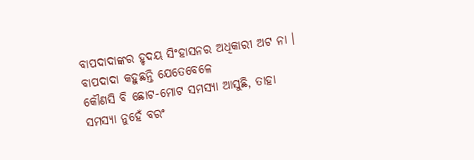ବାପଦାଦାଙ୍କର ହୃଦୟ ସିଂହାସନର ଅଧିକାରୀ ଅଟ ନା । ବାପଦାଦା କହୁଛନ୍ତି ଯେତେବେଳେ
କୌଣସି ବି ଛୋଟ-ମୋଟ ସମସ୍ୟା ଆସୁଛି, ତାହା ସମସ୍ୟା ନୁହେଁ ବରଂ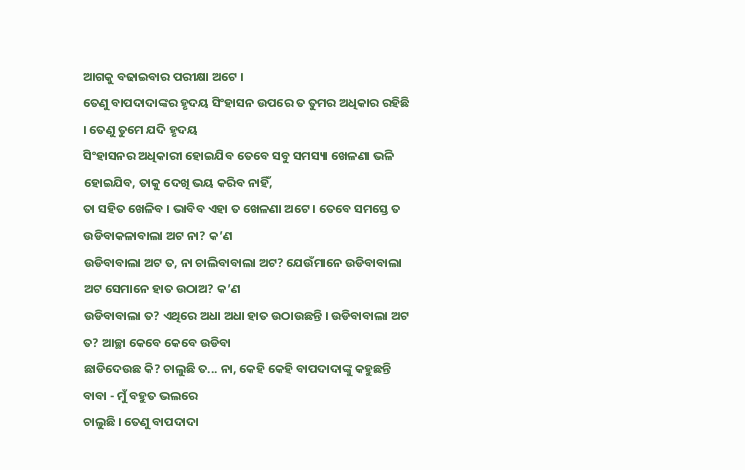ଆଗକୁ ବଢାଇବାର ପରୀକ୍ଷା ଅଟେ ।
ତେଣୁ ବାପଦାଦାଙ୍କର ହୃଦୟ ସିଂହାସନ ଉପରେ ତ ତୁମର ଅଧିକାର ରହିଛି । ତେଣୁ ତୁମେ ଯଦି ହୃଦୟ
ସିଂହାସନର ଅଧିକାରୀ ହୋଇଯିବ ତେବେ ସବୁ ସମସ୍ୟା ଖେଳଣା ଭଳି ହୋଇଯିବ, ତାକୁ ଦେଖି ଭୟ କରିବ ନାହିଁ,
ତା ସହିତ ଖେଳିବ । ଭାବିବ ଏହା ତ ଖେଳଣା ଅଟେ । ତେବେ ସମସ୍ତେ ତ ଉଡିବାକଳାବାଲା ଅଟ ନା? କ’ଣ
ଉଡିବାବାଲା ଅଟ ତ, ନା ଚାଲିବାବାଲା ଅଟ? ଯେଉଁମାନେ ଉଡିବାବାଲା ଅଟ ସେମାନେ ହାତ ଉଠାଅ? କ’ଣ
ଉଡିବାବାଲା ତ? ଏଥିରେ ଅଧା ଅଧା ହାତ ଉଠାଉଛନ୍ତି । ଉଡିବାବାଲା ଅଟ ତ? ଆଚ୍ଛା କେବେ କେବେ ଉଡିବା
ଛାଡିଦେଉଛ କି? ଚାଲୁଛି ତ... ନା, କେହି କେହି ବାପଦାଦାଙ୍କୁ କହୁଛନ୍ତି ବାବା - ମୁଁ ବହୁତ ଭଲରେ
ଚାଲୁଛି । ତେଣୁ ବାପଦାଦା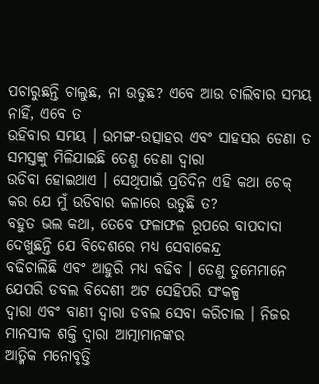ପଚାରୁଛନ୍ତି ଚାଲୁଛ, ନା ଉଡୁଛ? ଏବେ ଆଉ ଚାଲିବାର ସମୟ ନାହିଁ, ଏବେ ତ
ଉହିବାର ସମୟ । ଉମଙ୍ଗ-ଉତ୍ସାହର ଏବଂ ସାହସର ଡେଣା ତ ସମସ୍ତଙ୍କୁ ମିଳିଯାଇଛି ତେଣୁ ଡେଣା ଦ୍ୱାରା
ଉଡିବା ହୋଇଥାଏ । ସେଥିପାଇଁ ପ୍ରତିଦିନ ଏହି କଥା ଚେକ୍ କର ଯେ ମୁଁ ଉଡିବାର କଳାରେ ଉଡୁଛି ତ?
ବହୁତ ଭଲ କଥା, ତେବେ ଫଳାଫଳ ରୂପରେ ବାପଦାଦା ଦେଖୁଛନ୍ତି ଯେ ବିଦେଶରେ ମଧ୍ୟ ସେବାକେନ୍ଦ୍ର
ବଢିଚାଲିଛି ଏବଂ ଆହୁରି ମଧ୍ୟ ବଢିବ । ତେଣୁ ତୁମେମାନେ ଯେପରି ଡବଲ ବିଦେଶୀ ଅଟ ସେହିପରି ସଂକଳ୍ପ
ଦ୍ୱାରା ଏବଂ ବାଣୀ ଦ୍ୱାରା ଡବଲ ସେବା କରିଚାଲ । ନିଜର ମାନସୀକ ଶକ୍ତି ଦ୍ୱାରା ଆତ୍ମାମାନଙ୍କର
ଆତ୍ମିକ ମନୋବୃତ୍ତି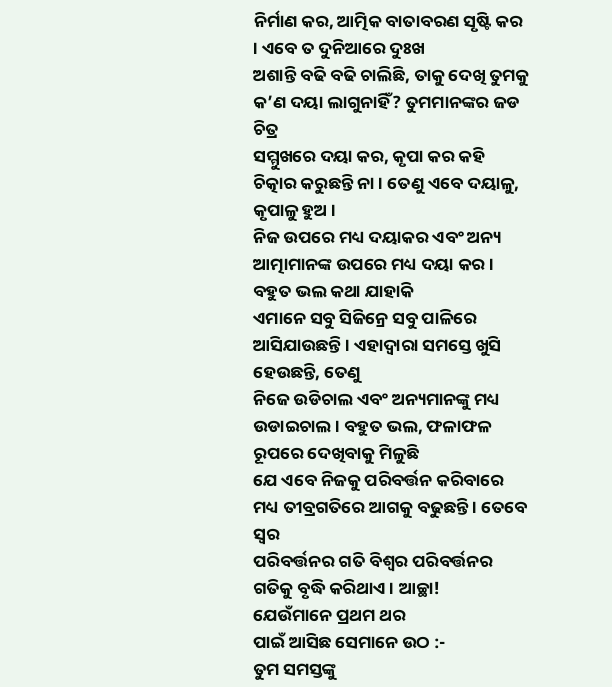ନିର୍ମାଣ କର, ଆତ୍ମିକ ବାତାବରଣ ସୃଷ୍ଟି କର । ଏବେ ତ ଦୁନିଆରେ ଦୁଃଖ
ଅଶାନ୍ତି ବଢି ବଢି ଚାଲିଛି, ତାକୁ ଦେଖି ତୁମକୁ କ’ଣ ଦୟା ଲାଗୁନାହିଁ? ତୁମମାନଙ୍କର ଜଡ ଚିତ୍ର
ସମ୍ମୁଖରେ ଦୟା କର, କୃପା କର କହି ଚିତ୍କାର କରୁଛନ୍ତି ନା । ତେଣୁ ଏବେ ଦୟାଳୁ, କୃପାଳୁ ହୁଅ ।
ନିଜ ଉପରେ ମଧ୍ୟ ଦୟାକର ଏବଂ ଅନ୍ୟ ଆତ୍ମାମାନଙ୍କ ଉପରେ ମଧ୍ୟ ଦୟା କର । ବହୁତ ଭଲ କଥା ଯାହାକି
ଏମାନେ ସବୁ ସିଜିନ୍ରେ ସବୁ ପାଳିରେ ଆସିଯାଉଛନ୍ତି । ଏହାଦ୍ୱାରା ସମସ୍ତେ ଖୁସି ହେଉଛନ୍ତି, ତେଣୁ
ନିଜେ ଉଡିଚାଲ ଏବଂ ଅନ୍ୟମାନଙ୍କୁ ମଧ୍ୟ ଉଡାଇଚାଲ । ବହୁତ ଭଲ, ଫଳାଫଳ ରୂପରେ ଦେଖିବାକୁ ମିଳୁଛି
ଯେ ଏବେ ନିଜକୁ ପରିବର୍ତ୍ତନ କରିବାରେ ମଧ୍ୟ ତୀବ୍ରଗତିରେ ଆଗକୁ ବଢୁଛନ୍ତି । ତେବେ ସ୍ୱର
ପରିବର୍ତ୍ତନର ଗତି ବିଶ୍ୱର ପରିବର୍ତ୍ତନର ଗତିକୁ ବୃଦ୍ଧି କରିଥାଏ । ଆଚ୍ଛା!
ଯେଉଁମାନେ ପ୍ରଥମ ଥର
ପାଇଁ ଆସିଛ ସେମାନେ ଉଠ :-
ତୁମ ସମସ୍ତଙ୍କୁ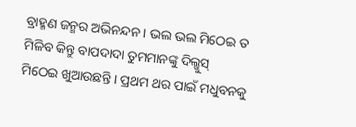ବ୍ରାହ୍ମଣ ଜନ୍ମର ଅଭିନନ୍ଦନ । ଭଲ ଭଲ ମିଠେଇ ତ ମିଳିବ କିନ୍ତୁ ବାପଦାଦା ତୁମମାନଙ୍କୁ ଦିଲ୍ଖୁସ୍
ମିଠେଇ ଖୁଆଉଛନ୍ତି । ପ୍ରଥମ ଥର ପାଇଁ ମଧୁବନକୁ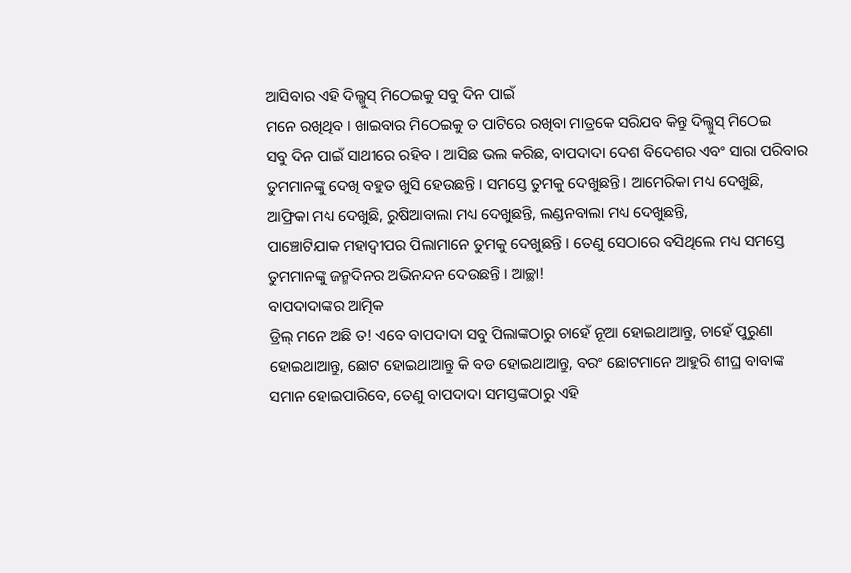ଆସିବାର ଏହି ଦିଲ୍ଖୁସ୍ ମିଠେଇକୁ ସବୁ ଦିନ ପାଇଁ
ମନେ ରଖିଥିବ । ଖାଇବାର ମିଠେଇକୁ ତ ପାଟିରେ ରଖିବା ମାତ୍ରକେ ସରିଯବ କିନ୍ତୁ ଦିଲ୍ଖୁସ୍ ମିଠେଇ
ସବୁ ଦିନ ପାଇଁ ସାଥୀରେ ରହିବ । ଆସିଛ ଭଲ କରିଛ, ବାପଦାଦା ଦେଶ ବିଦେଶର ଏବଂ ସାରା ପରିବାର
ତୁମମାନଙ୍କୁ ଦେଖି ବହୁତ ଖୁସି ହେଉଛନ୍ତି । ସମସ୍ତେ ତୁମକୁ ଦେଖୁଛନ୍ତି । ଆମେରିକା ମଧ୍ୟ ଦେଖୁଛି,
ଆଫ୍ରିକା ମଧ୍ୟ ଦେଖୁଛି, ରୁଷିଆବାଲା ମଧ୍ୟ ଦେଖୁଛନ୍ତି, ଲଣ୍ଡନବାଲା ମଧ୍ୟ ଦେଖୁଛନ୍ତି,
ପାଞ୍ଚୋଟିଯାକ ମହାଦ୍ୱୀପର ପିଲାମାନେ ତୁମକୁ ଦେଖୁଛନ୍ତି । ତେଣୁ ସେଠାରେ ବସିଥିଲେ ମଧ୍ୟ ସମସ୍ତେ
ତୁମମାନଙ୍କୁ ଜନ୍ମଦିନର ଅଭିନନ୍ଦନ ଦେଉଛନ୍ତି । ଆଚ୍ଛା!
ବାପଦାଦାଙ୍କର ଆତ୍ମିକ
ଡ୍ରିଲ୍ ମନେ ଅଛି ତ! ଏବେ ବାପଦାଦା ସବୁ ପିଲାଙ୍କଠାରୁ ଚାହେଁ ନୂଆ ହୋଇଥାଆନ୍ତୁ, ଚାହେଁ ପୁରୁଣା
ହୋଇଥାଆନ୍ତୁ, ଛୋଟ ହୋଇଥାଆନ୍ତୁ କି ବଡ ହୋଇଥାଆନ୍ତୁ, ବରଂ ଛୋଟମାନେ ଆହୁରି ଶୀଘ୍ର ବାବାଙ୍କ
ସମାନ ହୋଇପାରିବେ, ତେଣୁ ବାପଦାଦା ସମସ୍ତଙ୍କଠାରୁ ଏହି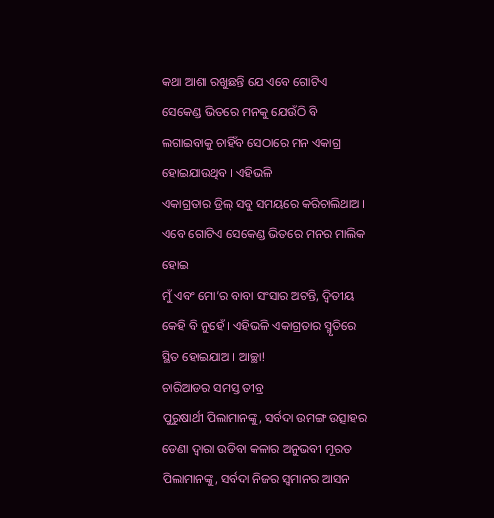କଥା ଆଶା ରଖୁଛନ୍ତି ଯେ ଏବେ ଗୋଟିଏ
ସେକେଣ୍ଡ ଭିତରେ ମନକୁ ଯେଉଁଠି ବି ଲଗାଇବାକୁ ଚାହିଁବ ସେଠାରେ ମନ ଏକାଗ୍ର ହୋଇଯାଉଥିବ । ଏହିଭଳି
ଏକାଗ୍ରତାର ଡ୍ରିଲ୍ ସବୁ ସମୟରେ କରିଚାଲିଥାଅ । ଏବେ ଗୋଟିଏ ସେକେଣ୍ଡ ଭିତରେ ମନର ମାଲିକ ହୋଇ
ମୁଁ ଏବଂ ମୋ’ର ବାବା ସଂସାର ଅଟନ୍ତି, ଦ୍ୱିତୀୟ କେହି ବି ନୁହେଁ । ଏହିଭଳି ଏକାଗ୍ରତାର ସ୍ମୃତିରେ
ସ୍ଥିତ ହୋଇଯାଅ । ଆଚ୍ଛା!
ଚାରିଆଡର ସମସ୍ତ ତୀବ୍ର
ପୁରୁଷାର୍ଥୀ ପିଲାମାନଙ୍କୁ, ସର୍ବଦା ଉମଙ୍ଗ ଉତ୍ସାହର ଡେଣା ଦ୍ୱାରା ଉଡିବା କଳାର ଅନୁଭବୀ ମୂରତ
ପିଲାମାନଙ୍କୁ, ସର୍ବଦା ନିଜର ସ୍ୱମାନର ଆସନ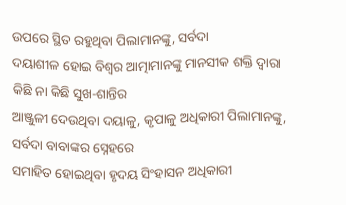ଉପରେ ସ୍ଥିତ ରହୁଥିବା ପିଲାମାନଙ୍କୁ, ସର୍ବଦା
ଦୟାଶୀଳ ହୋଇ ବିଶ୍ୱର ଆତ୍ମାମାନଙ୍କୁ ମାନସୀକ ଶକ୍ତି ଦ୍ୱାରା କିଛି ନା କିଛି ସୁଖ-ଶାନ୍ତିର
ଆଞ୍ଜୁଳୀ ଦେଉଥିବା ଦୟାଳୁ, କୃପାଳୁ ଅଧିକାରୀ ପିଲାମାନଙ୍କୁ, ସର୍ବଦା ବାବାଙ୍କର ସ୍ନେହରେ
ସମାହିତ ହୋଇଥିବା ହୃଦୟ ସିଂହାସନ ଅଧିକାରୀ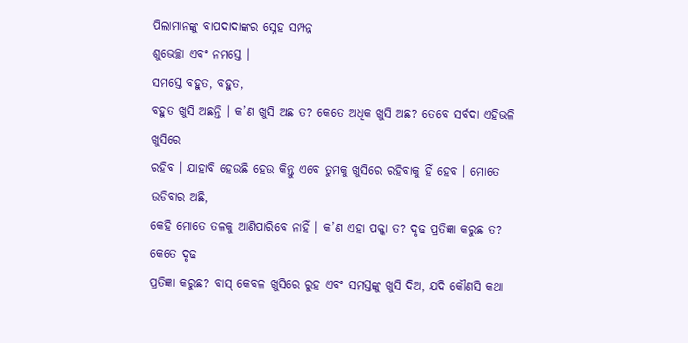ପିଲାମାନଙ୍କୁ ବାପଦାଦାଙ୍କର ସ୍ନେହ ସମ୍ପନ୍ନ
ଶୁଭେଚ୍ଛା ଏବଂ ନମସ୍ତେ ।
ସମସ୍ତେ ବହୁତ, ବହୁତ,
ବହୁତ ଖୁସି ଅଛନ୍ତି । କ’ଣ ଖୁସି ଅଛ ତ? କେତେ ଅଧିକ ଖୁସି ଅଛ? ତେବେ ସର୍ବଦା ଏହିଭଳି ଖୁସିରେ
ରହିବ । ଯାହାବି ହେଉଛି ହେଉ କିନ୍ତୁ ଏବେ ତୁମକୁ ଖୁସିରେ ରହିବାକୁ ହିଁ ହେବ । ମୋତେ ଉଡିବାର ଅଛି,
କେହି ମୋତେ ତଳକୁ ଆଣିପାରିବେ ନାହିଁ । କ’ଣ ଏହା ପକ୍କା ତ? ଦୃଢ ପ୍ରତିଜ୍ଞା କରୁଛ ତ? କେତେ ଦୃଢ
ପ୍ରତିଜ୍ଞା କରୁଛ? ବାସ୍ କେବଳ ଖୁସିରେ ରୁହ ଏବଂ ସମସ୍ତଙ୍କୁ ଖୁସି ଦିଅ, ଯଦି କୌଣସି କଥା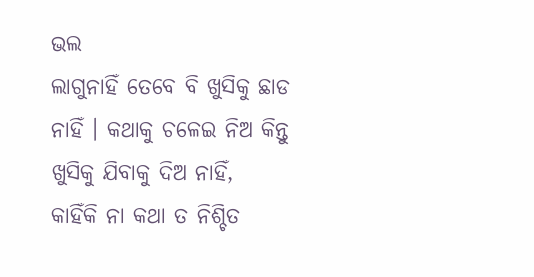ଭଲ
ଲାଗୁନାହିଁ ତେବେ ବି ଖୁସିକୁ ଛାଡ ନାହିଁ । କଥାକୁ ଚଳେଇ ନିଅ କିନ୍ତୁ ଖୁସିକୁ ଯିବାକୁ ଦିଅ ନାହିଁ,
କାହିଁକି ନା କଥା ତ ନିଶ୍ଚିତ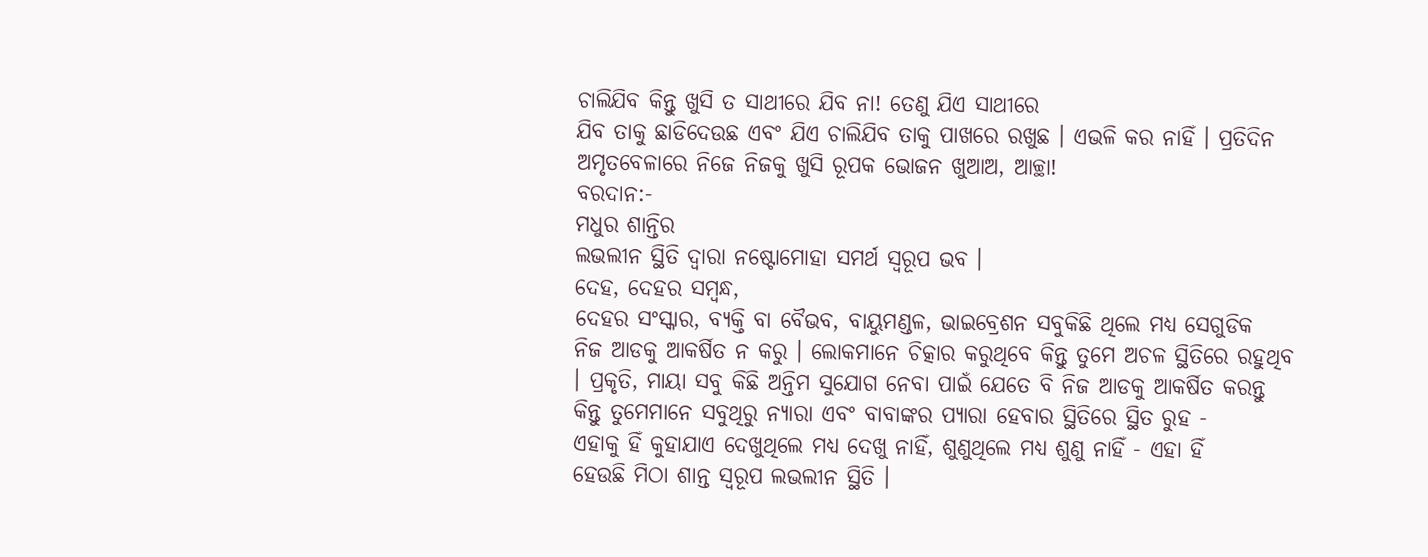ଚାଲିଯିବ କିନ୍ତୁ ଖୁସି ତ ସାଥୀରେ ଯିବ ନା! ତେଣୁ ଯିଏ ସାଥୀରେ
ଯିବ ତାକୁ ଛାଡିଦେଉଛ ଏବଂ ଯିଏ ଚାଲିଯିବ ତାକୁ ପାଖରେ ରଖୁଛ । ଏଭଳି କର ନାହିଁ । ପ୍ରତିଦିନ
ଅମୃତବେଳାରେ ନିଜେ ନିଜକୁ ଖୁସି ରୂପକ ଭୋଜନ ଖୁଆଅ, ଆଚ୍ଛା!
ବରଦାନ:-
ମଧୁର ଶାନ୍ତିର
ଲଭଲୀନ ସ୍ଥିତି ଦ୍ୱାରା ନଷ୍ଟୋମୋହା ସମର୍ଥ ସ୍ୱରୂପ ଭବ ।
ଦେହ, ଦେହର ସମ୍ବନ୍ଧ,
ଦେହର ସଂସ୍କାର, ବ୍ୟକ୍ତି ବା ବୈଭବ, ବାୟୁମଣ୍ଡଳ, ଭାଇବ୍ରେଶନ ସବୁକିଛି ଥିଲେ ମଧ୍ୟ ସେଗୁଡିକ
ନିଜ ଆଡକୁ ଆକର୍ଷିତ ନ କରୁ । ଲୋକମାନେ ଚିତ୍କାର କରୁଥିବେ କିନ୍ତୁ ତୁମେ ଅଚଳ ସ୍ଥିତିରେ ରହୁଥିବ
। ପ୍ରକୃତି, ମାୟା ସବୁ କିଛି ଅନ୍ତିମ ସୁଯୋଗ ନେବା ପାଇଁ ଯେତେ ବି ନିଜ ଆଡକୁ ଆକର୍ଷିତ କରନ୍ତୁ
କିନ୍ତୁ ତୁମେମାନେ ସବୁଥିରୁ ନ୍ୟାରା ଏବଂ ବାବାଙ୍କର ପ୍ୟାରା ହେବାର ସ୍ଥିତିରେ ସ୍ଥିତ ରୁହ -
ଏହାକୁ ହିଁ କୁହାଯାଏ ଦେଖୁଥିଲେ ମଧ୍ୟ ଦେଖୁ ନାହିଁ, ଶୁଣୁଥିଲେ ମଧ୍ୟ ଶୁଣୁ ନାହିଁ - ଏହା ହିଁ
ହେଉଛି ମିଠା ଶାନ୍ତ ସ୍ୱରୂପ ଲଭଲୀନ ସ୍ଥିତି ।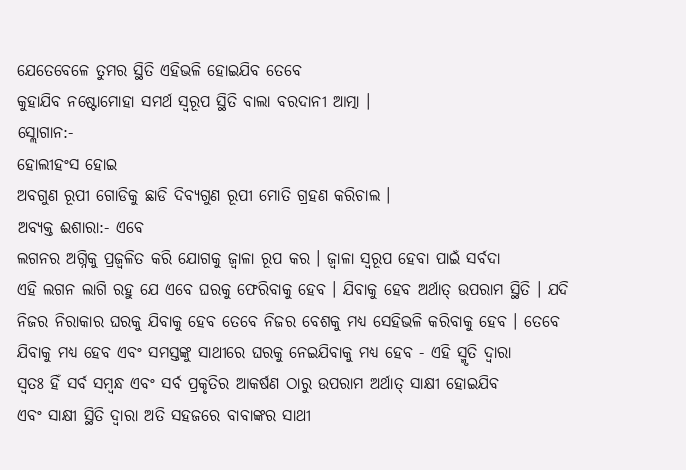ଯେତେବେଳେ ତୁମର ସ୍ଥିତି ଏହିଭଳି ହୋଇଯିବ ତେବେ
କୁହାଯିବ ନଷ୍ଟୋମୋହା ସମର୍ଥ ସ୍ୱରୂପ ସ୍ଥିତି ବାଲା ବରଦାନୀ ଆତ୍ମା ।
ସ୍ଲୋଗାନ:-
ହୋଲୀହଂସ ହୋଇ
ଅବଗୁଣ ରୂପୀ ଗୋଡିକୁ ଛାଡି ଦିବ୍ୟଗୁଣ ରୂପୀ ମୋତି ଗ୍ରହଣ କରିଚାଲ ।
ଅବ୍ୟକ୍ତ ଈଶାରା:- ଏବେ
ଲଗନର ଅଗ୍ନିକୁ ପ୍ରଜ୍ୱଳିତ କରି ଯୋଗକୁ ଜ୍ୱାଳା ରୂପ କର । ଜ୍ୱାଳା ସ୍ୱରୂପ ହେବା ପାଇଁ ସର୍ବଦା
ଏହି ଲଗନ ଲାଗି ରହୁ ଯେ ଏବେ ଘରକୁ ଫେରିବାକୁ ହେବ । ଯିବାକୁ ହେବ ଅର୍ଥାତ୍ ଉପରାମ ସ୍ଥିତି । ଯଦି
ନିଜର ନିରାକାର ଘରକୁ ଯିବାକୁ ହେବ ତେବେ ନିଜର ବେଶକୁ ମଧ୍ୟ ସେହିଭଳି କରିବାକୁ ହେବ । ତେବେ
ଯିବାକୁ ମଧ୍ୟ ହେବ ଏବଂ ସମସ୍ତଙ୍କୁ ସାଥୀରେ ଘରକୁ ନେଇଯିବାକୁ ମଧ୍ୟ ହେବ - ଏହି ସ୍ମୃତି ଦ୍ୱାରା
ସ୍ୱତଃ ହିଁ ସର୍ବ ସମ୍ବନ୍ଧ ଏବଂ ସର୍ବ ପ୍ରକୃତିର ଆକର୍ଷଣ ଠାରୁ ଉପରାମ ଅର୍ଥାତ୍ ସାକ୍ଷୀ ହୋଇଯିବ
ଏବଂ ସାକ୍ଷୀ ସ୍ଥିତି ଦ୍ୱାରା ଅତି ସହଜରେ ବାବାଙ୍କର ସାଥୀ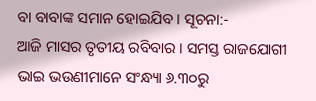ବା ବାବାଙ୍କ ସମାନ ହୋଇଯିବ । ସୂଚନା:-
ଆଜି ମାସର ତୃତୀୟ ରବିବାର । ସମସ୍ତ ରାଜଯୋଗୀ ଭାଇ ଭଉଣୀମାନେ ସଂନ୍ଧ୍ୟା ୬.୩୦ରୁ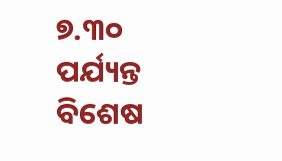୭.୩୦
ପର୍ଯ୍ୟନ୍ତ ବିଶେଷ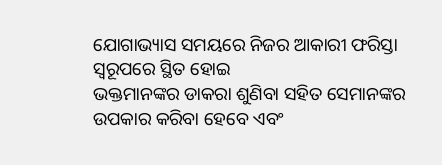ଯୋଗାଭ୍ୟାସ ସମୟରେ ନିଜର ଆକାରୀ ଫରିସ୍ତା ସ୍ୱରୂପରେ ସ୍ଥିତ ହୋଇ
ଭକ୍ତମାନଙ୍କର ଡାକରା ଶୁଣିବା ସହିତ ସେମାନଙ୍କର ଉପକାର କରିବା ହେବେ ଏବଂ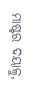ମାଷ୍ଟର ଦୟାଳୁ,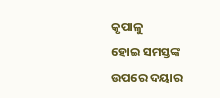କୃପାଳୁ
ହୋଇ ସମସ୍ତଙ୍କ ଉପରେ ଦୟାର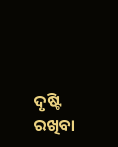ଦୃଷ୍ଟି ରଖିବା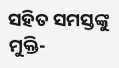ସହିତ ସମସ୍ତଙ୍କୁ ମୁକ୍ତି-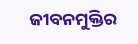ଜୀବନମୁକ୍ତିର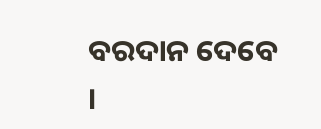ବରଦାନ ଦେବେ
।